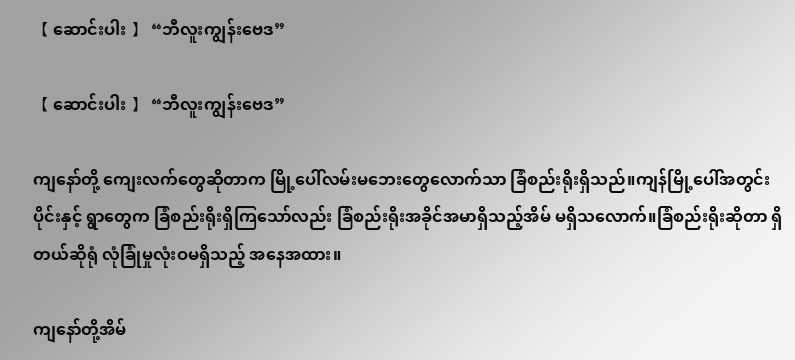【 ဆောင်းပါး 】 “ဘီလူးကျွန်းဗေဒ”

【 ဆောင်းပါး 】 “ဘီလူးကျွန်းဗေဒ”

ကျနော်တို့ ကျေးလက်တွေဆိုတာက မြို့ပေါ်လမ်းမဘေးတွေလောက်သာ ခြံစည်းရိုးရှိသည်။ကျန်မြို့ပေါ်အတွင်းပိုင်းနှင့် ရွာတွေက ခြံစည်းရိုးရှိကြသော်လည်း ခြံစည်းရိုးအခိုင်အမာရှိသည့်အိမ် မရှိသလောက်။ခြံစည်းရိုးဆိုတာ ရှိတယ်ဆိုရုံ လုံခြုံမှုလုံးဝမရှိသည့် အနေအထား။

ကျနော်တို့အိမ်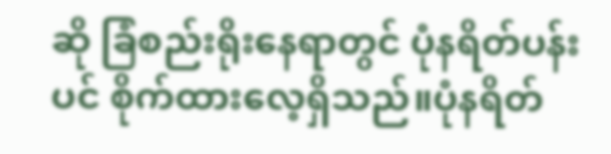ဆို ခြံစည်းရိုးနေရာတွင် ပုံနရိတ်ပန်းပင် စိုက်ထားလေ့ရှိသည်။ပုံနရိတ်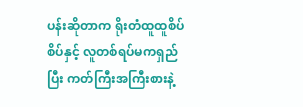ပန်းဆိုတာက ရိုးတံထူထူစိပ်စိပ်နှင့် လူတစ်ရပ်မကရှည်ပြီး ကတ်ကြီးအကြီးစားနဲ့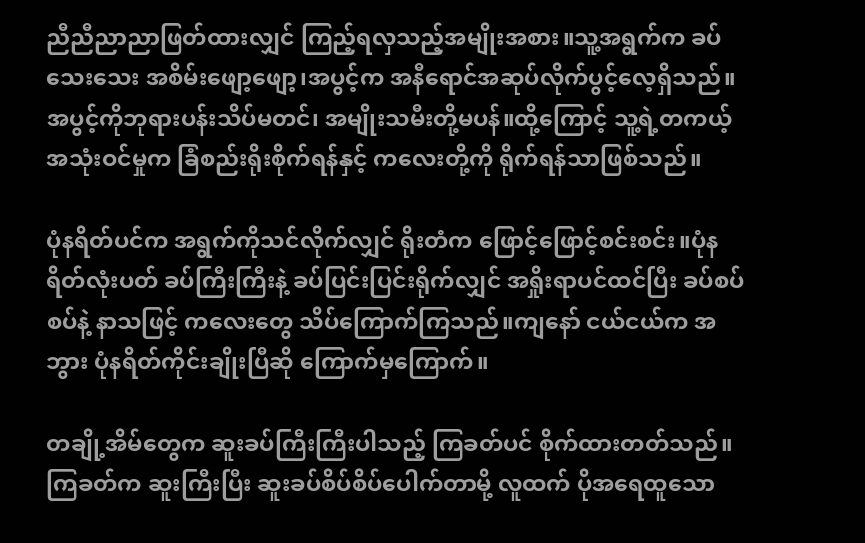ညီညီညာညာဖြတ်ထားလျှင် ကြည့်ရလှသည့်အမျိုးအစား။သူ့အရွက်က ခပ်သေးသေး အစိမ်းဖျော့ဖျော့၊အပွင့်က အနီရောင်အဆုပ်လိုက်ပွင့်လေ့ရှိသည်။အပွင့်ကိုဘုရားပန်းသိပ်မတင်၊ အမျိုးသမီးတို့မပန်။ထို့ကြောင့် သူ့ရဲ့တကယ့်အသုံးဝင်မှုက ခြံစည်းရိုးစိုက်ရန်နှင့် ကလေးတို့ကို ရိုက်ရန်သာဖြစ်သည်။

ပုံနရိတ်ပင်က အရွက်ကိုသင်လိုက်လျှင် ရိုးတံက ဖြောင့်ဖြောင့်စင်းစင်း။ပုံနရိတ်လုံးပတ် ခပ်ကြီးကြီးနဲ့ ခပ်ပြင်းပြင်းရိုက်လျှင် အရှိုးရာပင်ထင်ပြီး ခပ်စပ်စပ်နဲ့ နာသဖြင့် ကလေးတွေ သိပ်ကြောက်ကြသည်။ကျနော် ငယ်ငယ်က အဘွား ပုံနရိတ်ကိုင်းချိုးပြီဆို ကြောက်မှကြောက်။

တချို့အိမ်တွေက ဆူးခပ်ကြီးကြီးပါသည့် ကြခတ်ပင် စိုက်ထားတတ်သည်။ကြခတ်က ဆူးကြီးပြီး ဆူးခပ်စိပ်စိပ်ပေါက်တာမို့ လူထက် ပိုအရေထူသော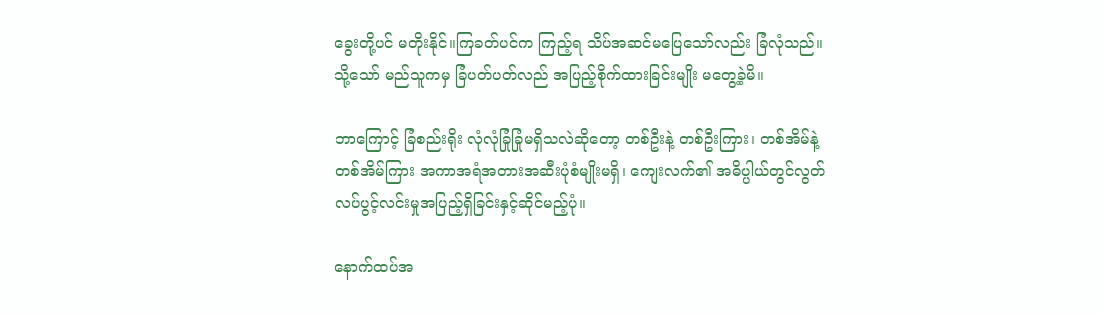ခွေးတို့ပင် မတိုးနိုင်။ကြခတ်ပင်က ကြည့်ရ သိပ်အဆင်မပြေသော်လည်း ခြံလုံသည်။သို့သော် မည်သူကမှ ခြံပတ်ပတ်လည် အပြည့်စိုက်ထားခြင်းမျိုး မတွေ့ခဲ့မိ။

ဘာကြောင့် ခြံစည်းရိုး လုံလုံခြုံခြုံမရှိသလဲဆိုတော့ တစ်ဦးနဲ့ တစ်ဦးကြား၊ တစ်အိမ်နဲ့ တစ်အိမ်ကြား အကာအရံအတားအဆီးပုံစံမျိုးမရှိ၊ ကျေးလက်၏ အဓိပ္ပါယ်တွင်လွတ်လပ်ပွင့်လင်းမှုအပြည့်ရှိခြင်းနှင့်ဆိုင်မည့်ပုံ။

နောက်ထပ်အ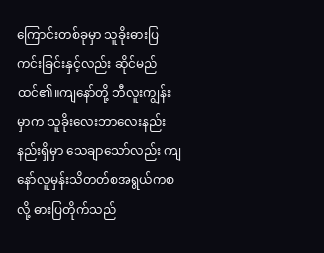ကြောင်းတစ်ခုမှာ သူခိုးဓားပြကင်းခြင်းနှင့်လည်း ဆိုင်မည်ထင်၏။ကျနော်တို့ ဘီလူးကျွန်းမှာက သူခိုးလေးဘာလေးနည်းနည်းရှိမှာ သေချာသော်လည်း ကျနော်လူမှန်းသိတတ်စအရွယ်ကစလို့ ဓားပြတိုက်သည်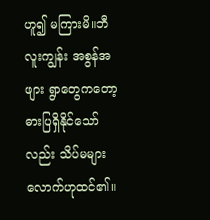ဟူ၍ မကြားမိ။ဘီလူးကျွန်း အစွန်အဖျား ရွာတွေကတော့ ဓားပြရှိနိုင်သော်လည်း သိပ်မများလောက်ဟုထင်၏။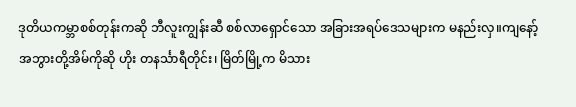ဒုတိယကမ္ဘာစစ်တုန်းကဆို ဘီလူးကျွန်းဆီ စစ်လာရှောင်သော အခြားအရပ်ဒေသများက မနည်းလှ။ကျနော့်အဘွားတို့အိမ်ကိုဆို ဟိုး တနင်္သာရီတိုင်း၊ မြိတ်မြို့က မိသား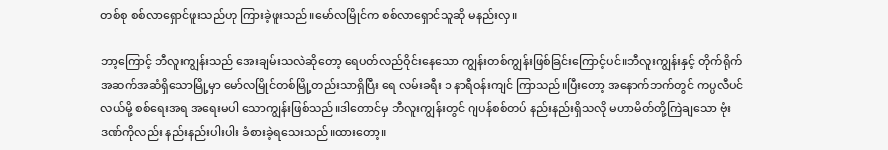တစ်စု စစ်လာရှောင်ဖူးသည်ဟု ကြားခဲ့ဖူးသည်။မော်လမြိုင်က စစ်လာရှောင်သူဆို မနည်းလှ။

ဘာ့ကြောင့် ဘီလူးကျွန်းသည် အေးချမ်းသလဲဆိုတော့ ရေပတ်လည်ဝိုင်းနေသော ကျွန်းတစ်ကျွန်းဖြစ်ခြင်းကြောင့်ပင်။ဘီလူးကျွန်းနှင့် တိုက်ရိုက်အဆက်အဆံရှိသောမြို့မှာ မော်လမြိုင်တစ်မြို့တည်းသာရှိပြီး ရေ လမ်းခရီး ၁ နာရီဝန်းကျင် ကြာသည်။ပြီးတော့ အနောက်ဘက်တွင် ကပ္ပလီပင်လယ်မို့ စစ်ရေးအရ အရေးမပါ သောကျွန်းဖြစ်သည်။ဒါတောင်မှ ဘီလူးကျွန်းတွင် ဂျပန်စစ်တပ် နည်းနည်းရှိသလို မဟာမိတ်တို့ကြဲချသော ဗုံး ဒဏ်ကိုလည်း နည်းနည်းပါးပါး ခံစားခဲ့ရသေးသည်။ထားတော့။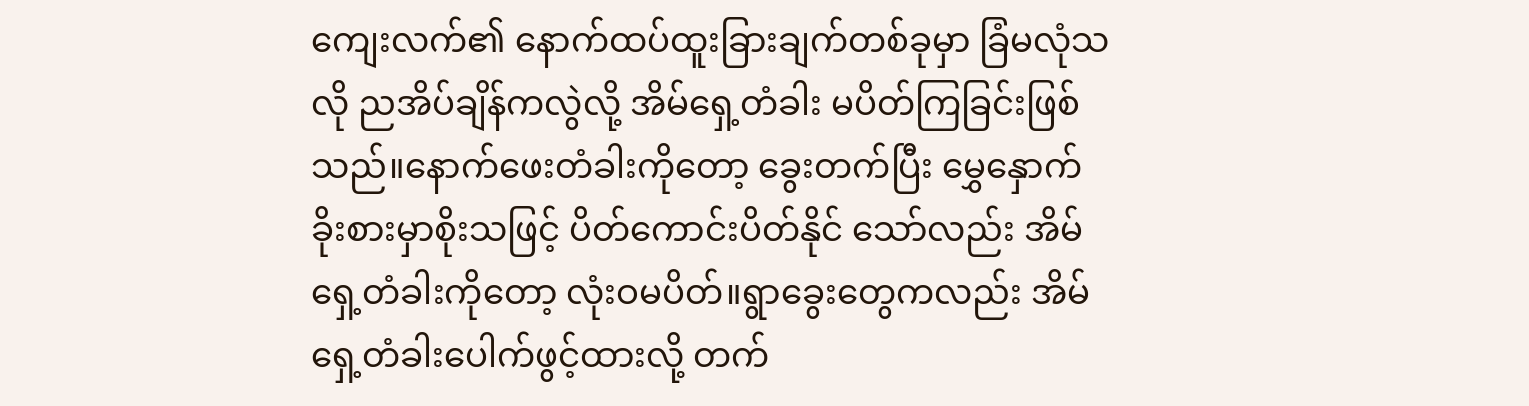ကျေးလက်၏ နောက်ထပ်ထူးခြားချက်တစ်ခုမှာ ခြံမလုံသလို ညအိပ်ချိန်ကလွဲလို့ အိမ်ရှေ့တံခါး မပိတ်ကြခြင်းဖြစ်သည်။နောက်ဖေးတံခါးကိုတော့ ခွေးတက်ပြီး မွှေနှောက်ခိုးစားမှာစိုးသဖြင့် ပိတ်ကောင်းပိတ်နိုင် သော်လည်း အိမ်ရှေ့တံခါးကိုတော့ လုံးဝမပိတ်။ရွာခွေးတွေကလည်း အိမ်ရှေ့တံခါးပေါက်ဖွင့်ထားလို့ တက်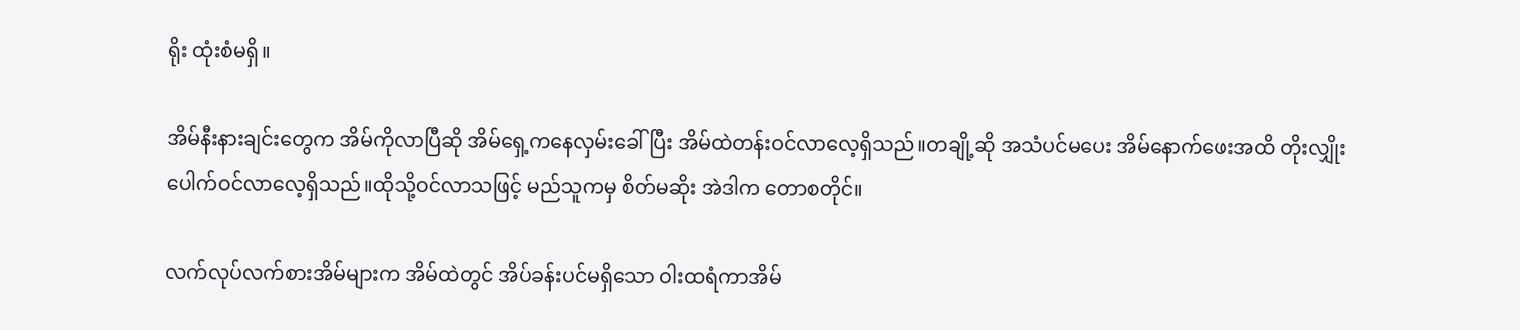ရိုး ထုံးစံမရှိ။

အိမ်နီးနားချင်းတွေက အိမ်ကိုလာပြီဆို အိမ်ရှေ့ကနေလှမ်းခေါ်ပြီး အိမ်ထဲတန်းဝင်လာလေ့ရှိသည်။တချို့ဆို အသံပင်မပေး အိမ်နောက်ဖေးအထိ တိုးလျှိုးပေါက်ဝင်လာလေ့ရှိသည်။ထိုသို့ဝင်လာသဖြင့် မည်သူကမှ စိတ်မဆိုး အဲဒါက တောစတိုင်။

လက်လုပ်လက်စားအိမ်များက အိမ်ထဲတွင် အိပ်ခန်းပင်မရှိသော ဝါးထရံကာအိမ်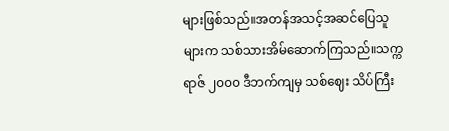များဖြစ်သည်။အတန်အသင့်အဆင်ပြေသူများက သစ်သားအိမ်ဆောက်ကြသည်။သက္ကရာဇ် ၂၀၀၀ ဒီဘက်ကျမှ သစ်ဈေး သိပ်ကြီး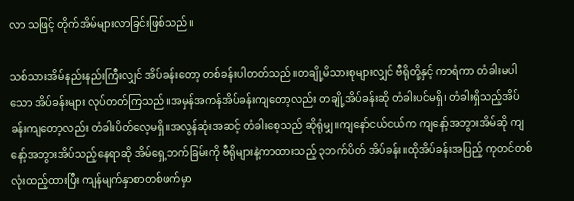လာ သဖြင့် တိုက်အိမ်များလာခြင်းဖြစ်သည်။

သစ်သားအိမ်နည်းနည်းကြီးလျှင် အိပ်ခန်းတော့ တစ်ခန်းပါတတ်သည်။တချို့မိသားစုများလျှင် ဗီရိုတို့နှင့် ကာရံကာ တံခါးမပါသော အိပ်ခန်းများ လုပ်တတ်ကြသည်။အမှန်အကန်အိပ်ခန်းကျတော့လည်း တချို့အိပ်ခန်းဆို တံခါးပင်မရှိ၊ တံခါးရှိသည့်အိပ်ခန်းကျတော့လည်း တံခါးပိတ်လေ့မရှိ။အလွန်ဆုံးအဆင့် တံခါးစေ့သည် ဆိုရုံမျှ။ကျနော်ငယ်ငယ်က ကျနော့်အဘွားအိမ်ဆို ကျနော့်အဘွားအိပ်သည့်နေရာဆို အိမ်ရှေ့ဘက်ခြမ်းကို ဗီရိုများနဲ့ကာထားသည့် ၃ဘက်ပိတ် အိပ်ခန်း။ထိုအိပ်ခန်းအပြည့် ကုတင်တစ်လုံးထည့်ထားပြီး ကျန်မျက်နှာစာတစ်ဖက်မှာ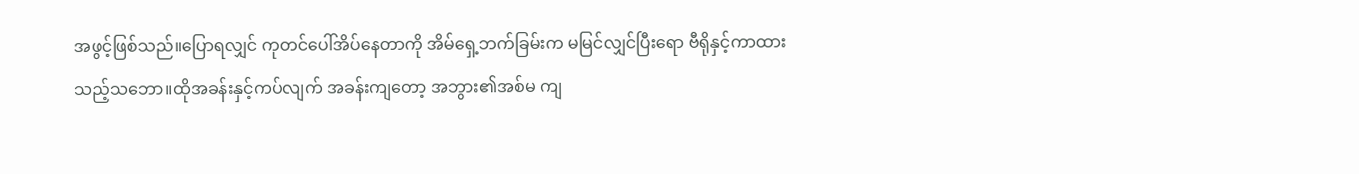အဖွင့်ဖြစ်သည်။ပြောရလျှင် ကုတင်ပေါ်အိပ်နေတာကို အိမ်ရှေ့ဘက်ခြမ်းက မမြင်လျှင်ပြီးရော ဗီရိုနှင့်ကာထားသည့်သဘော။ထိုအခန်းနှင့်ကပ်လျက် အခန်းကျတော့ အဘွား၏အစ်မ ကျ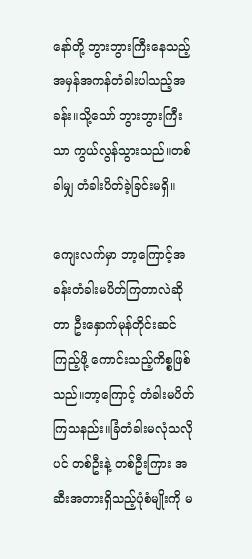နော်တို့ ဘွားဘွားကြီးနေသည့် အမှန်အကန်တံခါးပါသည့်အခန်း။သို့သော် ဘွားဘွားကြီးသာ ကွယ်လွန်သွားသည်။တစ်ခါမျှ တံခါးပိတ်ခဲ့ခြင်းမရှိ။

ကျေးလက်မှာ ဘာ့ကြောင့်အခန်းတံခါးမပိတ်ကြတာလဲဆိုတာ ဦးနှောက်မုန်တိုင်းဆင်ကြည့်ဖို့ ကောင်းသည့်ကိစ္စဖြစ်သည်။ဘာ့ကြောင့် တံခါးမပိတ်ကြသနည်း။ခြံတံခါးမလုံသလိုပင် တစ်ဦးနဲ့ တစ်ဦးကြား အဆီးအတားရှိသည့်ပုံစံမျိုးကို မ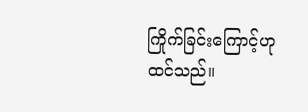ကြိုက်ခြင်းကြောင့်ဟု ထင်သည်။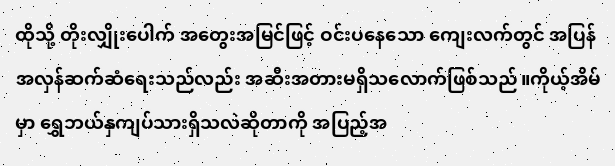ထိုသို့ တိုးလျှိုးပေါက် အတွေးအမြင်ဖြင့် ဝင်းပနေသော ကျေးလက်တွင် အပြန်အလှန်ဆက်ဆံရေးသည်လည်း အဆီးအတားမရှိသလောက်ဖြစ်သည်။ကိုယ့်အိမ်မှာ ရွှေဘယ်နှကျပ်သားရှိသလဲဆိုတာကို အပြည့်အ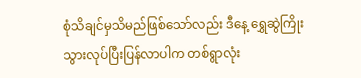စုံသိချင်မှသိမည်ဖြစ်သော်လည်း ဒီနေ့ ရွှေဆွဲကြိုးသွားလုပ်ပြီးပြန်လာပါက တစ်ရွာလုံး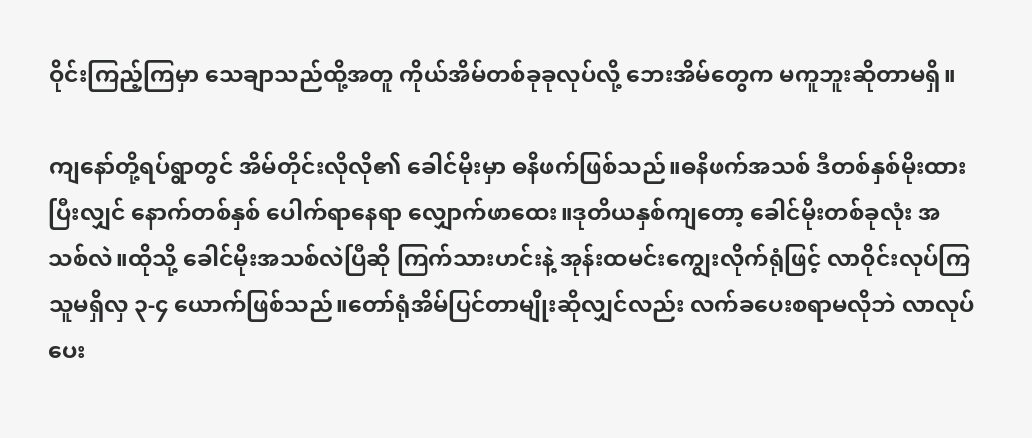ဝိုင်းကြည့်ကြမှာ သေချာသည်ထို့အတူ ကိုယ်အိမ်တစ်ခုခုလုပ်လို့ ဘေးအိမ်တွေက မကူဘူးဆိုတာမရှိ။

ကျနော်တို့ရပ်ရွာတွင် အိမ်တိုင်းလိုလို၏ ခေါင်မိုးမှာ ဓနိဖက်ဖြစ်သည်။ဓနိဖက်အသစ် ဒီတစ်နှစ်မိုးထားပြီးလျှင် နောက်တစ်နှစ် ပေါက်ရာနေရာ လျှောက်ဖာထေး။ဒုတိယနှစ်ကျတော့ ခေါင်မိုးတစ်ခုလုံး အသစ်လဲ။ထိုသို့ ခေါင်မိုးအသစ်လဲပြီဆို ကြက်သားဟင်းနဲ့ အုန်းထမင်းကျွေးလိုက်ရုံဖြင့် လာဝိုင်းလုပ်ကြသူမရှိလှ ၃-၄ ယောက်ဖြစ်သည်။တော်ရုံအိမ်ပြင်တာမျိုးဆိုလျှင်လည်း လက်ခပေးစရာမလိုဘဲ လာလုပ်ပေး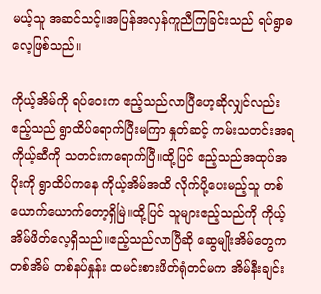မယ့်သူ အဆင်သင့်။အပြန်အလှန်ကူညီကြခြင်းသည် ရပ်ရွာဓလေ့ဖြစ်သည်။

ကိုယ့်အိမ်ကို ရပ်ဝေးက ဧည့်သည်လာပြီဟေ့ဆိုလျှင်လည်း ဧည့်သည် ရွာထိပ်ရောက်ပြီးမကြာ နှုတ်ဆင့် ကမ်းသတင်းအရ ကိုယ့်ဆီကို သတင်းကရောက်ပြီ။ထို့ပြင် ဧည့်သည်အထုပ်အပိုးကို ရွာထိပ်ကနေ ကိုယ့်အိမ်အထိ လိုက်ပို့ပေးမည့်သူ တစ်ယောက်ယောက်တော့ရှိမြဲ။ထို့ပြင် သူများဧည့်သည်ကို ကိုယ့်အိမ်ဖိတ်လေ့ရှိသည်။ဧည့်သည်လာပြီဆို ဆွေမျိုးအိမ်တွေက တစ်အိမ် တစ်နပ်နှုန်း ထမင်းစားဖိတ်ရုံတင်မက အိမ်နီးချင်း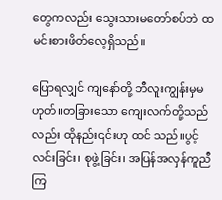တွေကလည်း သွေးသားမတော်စပ်ဘဲ ထမင်းစားဖိတ်လေ့ရှိသည်။

ပြောရလျှင် ကျနော်တို့ ဘီလူးကျွန်းမှမဟုတ်။တခြားသော ကျေးလက်တို့သည်လည်း ထိုနည်း၎င်းဟု ထင် သည်။ပွင့်လင်းခြင်း၊ စုဖွဲ့ခြင်း၊ အပြန်အလှန်ကူညီကြ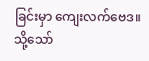ခြင်းမှာ ကျေးလက်ဗေဒ။သို့သော်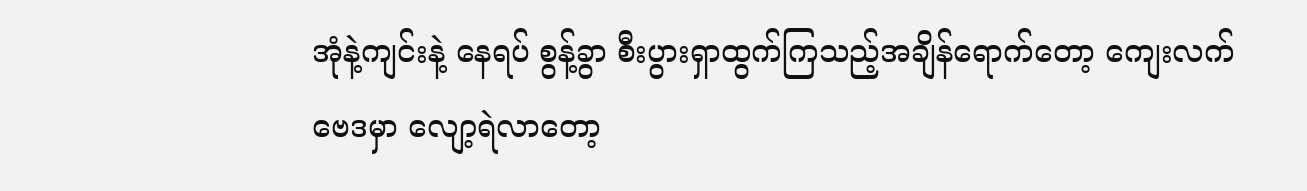အုံနဲ့ကျင်းနဲ့ နေရပ် စွန့်ခွာ စီးပွားရှာထွက်ကြသည့်အချိန်ရောက်တော့ ကျေးလက်ဗေဒမှာ လျော့ရဲလာတော့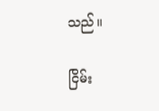သည်။

ငြိမ်း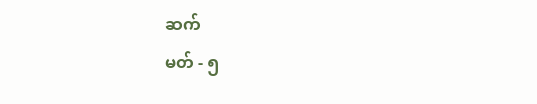ဆက်
မတ် - ၅